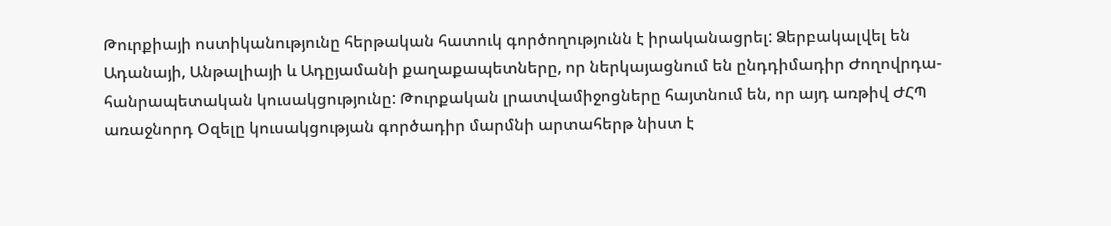Թուրքիայի ոստիկանությունը հերթական հատուկ գործողությունն է իրականացրել: Ձերբակալվել են Ադանայի, Անթալիայի և Ադըյամանի քաղաքապետները, որ ներկայացնում են ընդդիմադիր Ժողովրդա-հանրապետական կուսակցությունը: Թուրքական լրատվամիջոցները հայտնում են, որ այդ առթիվ ԺՀՊ առաջնորդ Օզելը կուսակցության գործադիր մարմնի արտահերթ նիստ է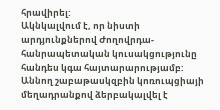հրավիրել:
Ակնկալվում է, որ նիստի արդյունքներով Ժողովրդա-հանրապետական կուսակցությունը հանդես կգա հայտարարությամբ: Աննող շաբաթասկզբին կոռուպցիայի մեղադրանքով ձերբակալվել է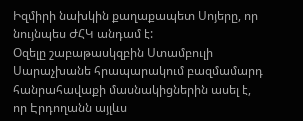Իզմիրի նախկին քաղաքապետ Սոյերը, որ նույնպես ԺՀԿ անդամ է:
Օզելը շաբաթասկզբին Ստամբուլի Սարաչխանե հրապարակում բազմամարդ հանրահավաքի մասնակիցներին ասել է, որ Էրդողանն այլևս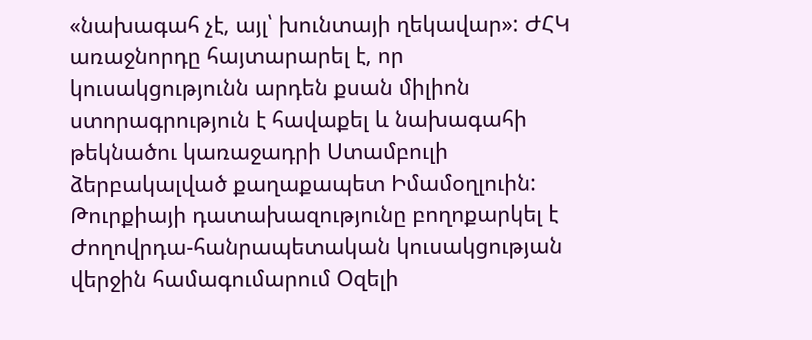«նախագահ չէ, այլ՝ խունտայի ղեկավար»: ԺՀԿ առաջնորդը հայտարարել է, որ կուսակցությունն արդեն քսան միլիոն ստորագրություն է հավաքել և նախագահի թեկնածու կառաջադրի Ստամբուլի ձերբակալված քաղաքապետ Իմամօղլուին:
Թուրքիայի դատախազությունը բողոքարկել է Ժողովրդա-հանրապետական կուսակցության վերջին համագումարում Օզելի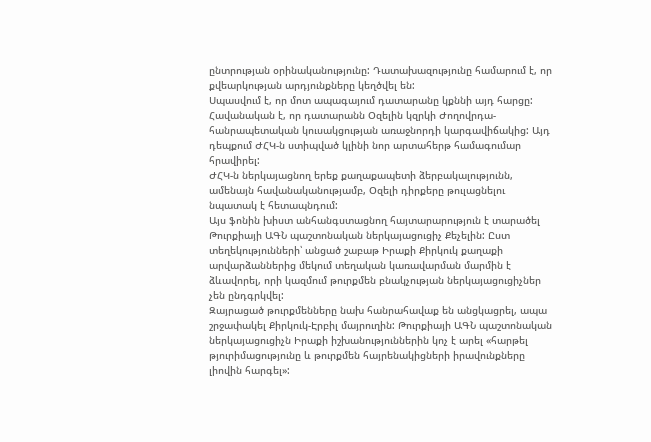ընտրության օրինականությունը: Դատախազությունը համարում է, որ քվեարկության արդյունքները կեղծվել են:
Սպասվում է, որ մոտ ապագայում դատարանը կքննի այդ հարցը: Հավանական է, որ դատարանն Օզելին կզրկի Ժողովրդա-հանրապետական կուսակցության առաջնորդի կարգավիճակից: Այդ դեպքում ԺՀԿ-ն ստիպված կլինի նոր արտահերթ համագումար հրավիրել:
ԺՀԿ-ն ներկայացնող երեք քաղաքապետի ձերբակալությունն, ամենայն հավանականությամբ, Օզելի դիրքերը թուլացնելու նպատակ է հետապնդում:
Այս ֆոնին խիստ անհանգստացնող հայտարարություն է տարածել Թուրքիայի ԱԳՆ պաշտոնական ներկայացուցիչ Քեչելին: Ըստ տեղեկությունների՝ անցած շաբաթ Իրաքի Քիրկուկ քաղաքի արվարձաններից մեկում տեղական կառավարման մարմին է ձևավորել, որի կազմում թուրքմեն բնակչության ներկայացուցիչներ չեն ընդգրկվել:
Զայրացած թուրքմենները նախ հանրահավաք են անցկացրել, ապա շրջափակել Քիրկուկ-Էրբիլ մայրուղին: Թուրքիայի ԱԳՆ պաշտոնական ներկայացուցիչն Իրաքի իշխանություններին կոչ է արել «հարթել թյուրիմացությունը և թուրքմեն հայրենակիցների իրավունքները լիովին հարգել»: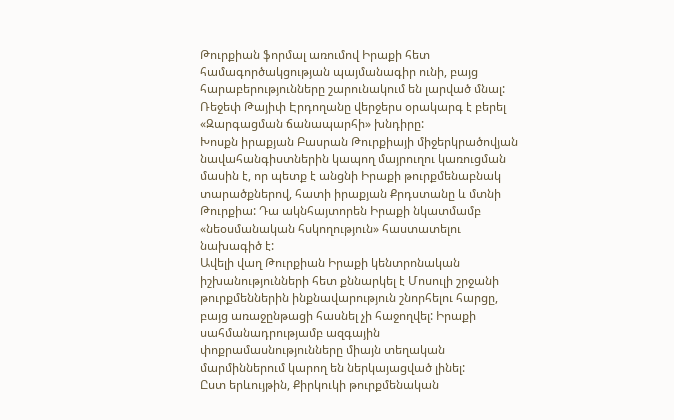Թուրքիան ֆորմալ առումով Իրաքի հետ համագործակցության պայմանագիր ունի, բայց հարաբերությունները շարունակում են լարված մնալ: Ռեջեփ Թայիփ Էրդողանը վերջերս օրակարգ է բերել «Զարգացման ճանապարհի» խնդիրը:
Խոսքն իրաքյան Բասրան Թուրքիայի միջերկրածովյան նավահանգիստներին կապող մայրուղու կառուցման մասին է, որ պետք է անցնի Իրաքի թուրքմենաբնակ տարածքներով, հատի իրաքյան Քրդստանը և մտնի Թուրքիա: Դա ակնհայտորեն Իրաքի նկատմամբ «նեօսմանական հսկողություն» հաստատելու նախագիծ է:
Ավելի վաղ Թուրքիան Իրաքի կենտրոնական իշխանությունների հետ քննարկել է Մոսուլի շրջանի թուրքմեններին ինքնավարություն շնորհելու հարցը, բայց առաջընթացի հասնել չի հաջողվել: Իրաքի սահմանադրությամբ ազգային փոքրամասնությունները միայն տեղական մարմիններում կարող են ներկայացված լինել:
Ըստ երևույթին, Քիրկուկի թուրքմենական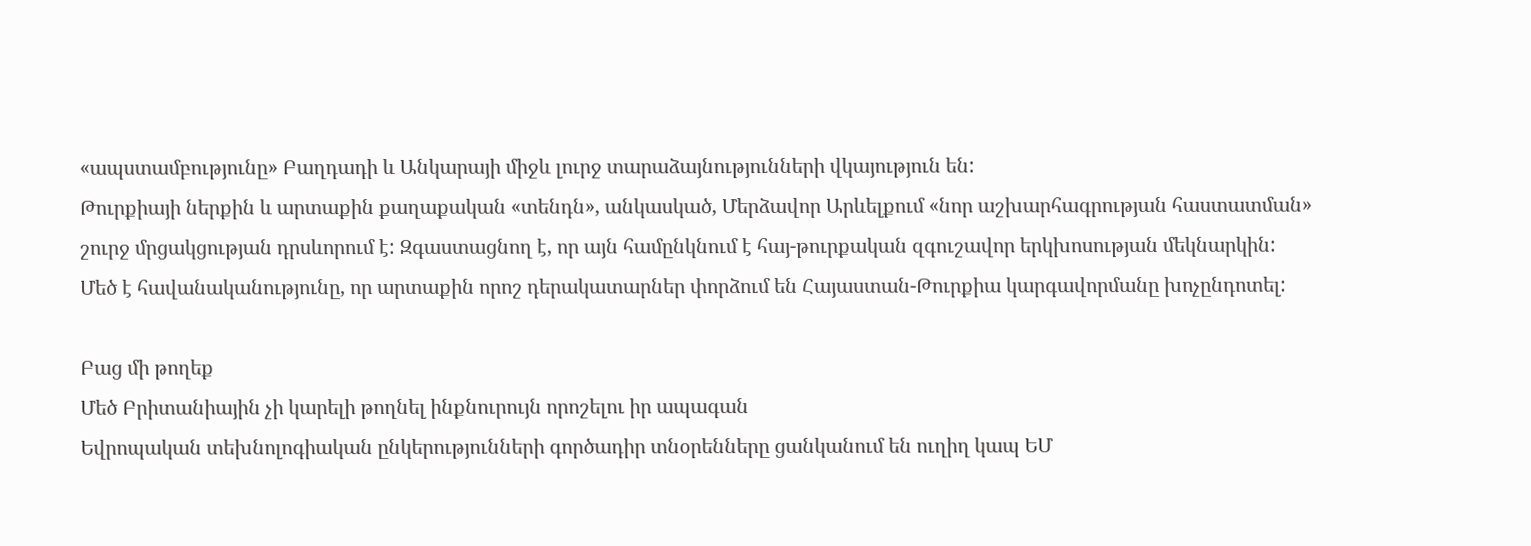«ապստամբությունը» Բաղդադի և Անկարայի միջև լուրջ տարաձայնությունների վկայություն են:
Թուրքիայի ներքին և արտաքին քաղաքական «տենդն», անկասկած, Մերձավոր Արևելքում «նոր աշխարհագրության հաստատման» շուրջ մրցակցության դրսևորում է: Զգաստացնող է, որ այն համընկնում է հայ-թուրքական զգուշավոր երկխոսության մեկնարկին:
Մեծ է հավանականությունը, որ արտաքին որոշ դերակատարներ փորձում են Հայաստան-Թուրքիա կարգավորմանը խոչընդոտել:

Բաց մի թողեք
Մեծ Բրիտանիային չի կարելի թողնել ինքնուրույն որոշելու իր ապագան
Եվրոպական տեխնոլոգիական ընկերությունների գործադիր տնօրենները ցանկանում են ուղիղ կապ ԵՄ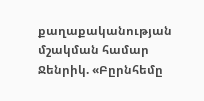քաղաքականության մշակման համար
Ջենրիկ. «Բըրնհեմը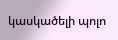կասկածելի պոլո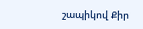շապիկով Քիր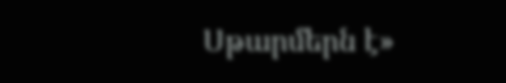Սթարմերն է»